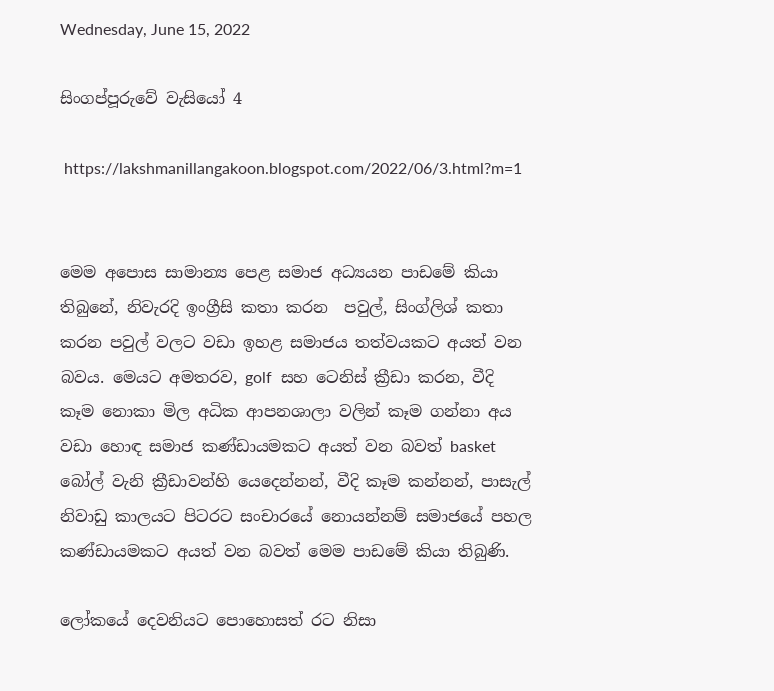Wednesday, June 15, 2022

සිංගප්පූරුවේ වැසියෝ 4

 https://lakshmanillangakoon.blogspot.com/2022/06/3.html?m=1


මෙම අපොස සාමාන්‍ය පෙළ සමාජ අධ්‍යයන පාඩමේ කියා තිබුනේ, නිවැරදි ඉංග්‍රීසි කතා කරන  පවුල්, සිංග්ලිශ් කතා කරන පවුල් වලට වඩා ඉහළ සමාජය තත්වයකට අයත් වන බවය. මෙයට අමතරව, golf  සහ ටෙනිස් ක්‍රීඩා කරන, වීදි කෑම නොකා මිල අධික ආපනශාලා වලින් කෑම ගන්නා අය වඩා හොඳ සමාජ කණ්ඩායමකට අයත් වන බවත් basket බෝල් වැනි ක්‍රීඩාවන්හි යෙදෙන්නන්, වීදි කෑම කන්නන්, පාසැල් නිවාඩු කාලයට පිටරට සංචාරයේ නොයන්නම් සමාජයේ පහල කණ්ඩායමකට අයත් වන බවත් මෙම පාඩමේ කියා තිබුණි.

ලෝකයේ දෙවනියට පොහොසත් රට නිසා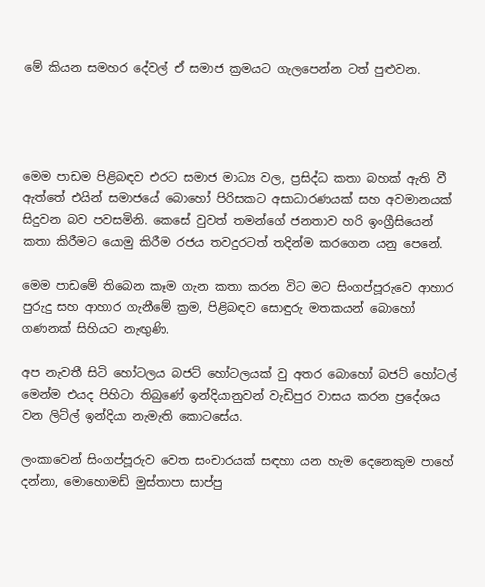මේ කියන සමහර දේවල් ඒ සමාජ ක්‍රමයට ගැලපෙන්න ටත් පුළුවන.




මෙම පාඩම පිළිබඳව එරට සමාජ මාධ්‍ය වල, ප්‍රසිද්ධ කතා බහක් ඇති වී ඇත්තේ එයින් සමාජයේ බොහෝ පිරිසකට අසාධාරණයක් සහ අවමානයක් සිදුවන බව පවසමිනි. කෙසේ වුවත් තමන්ගේ ජනතාව හරි ඉංග්‍රීසියෙන් කතා කිරීමට යොමු කිරීම රජය තවදුරටත් තදින්ම කරගෙන යනු පෙනේ.

මෙම පාඩමේ තිබෙන කෑම ගැන කතා කරන විට මට සිංගප්පූරුවෙ ආහාර පුරුදු සහ ආහාර ගැනීමේ ක්‍රම, පිළිබඳව සොඳුරු මතකයන් බොහෝ ගණනක් සිහියට නැඟුණි.

අප නැවතී සිටි හෝටලය බජට් හෝටලයක් වු අතර බොහෝ බජට් හෝටල් මෙන්ම එයද පිහිටා තිබුණේ ඉන්දියානුවන් වැඩිපුර වාසය කරන ප්‍රදේශය වන ලිට්ල් ඉන්දියා නැමැති කොටසේය.

ලංකාවෙන් සිංගප්පූරුව වෙත සංචාරයක් සඳහා යන හැම දෙනෙකුම පාහේ දන්නා, මොහොමඩ් මුස්තාපා සාප්පු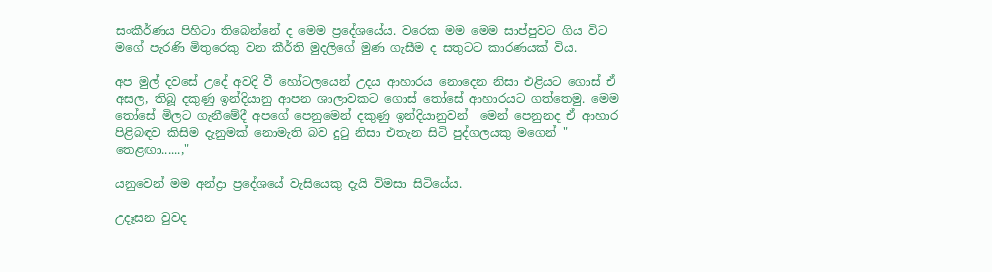සංකීර්ණය පිහිටා තිබෙන්නේ ද මෙම ප්‍රදේශයේය. වරෙක මම මෙම සාප්පුවට ගිය විට මගේ පැරණි මිතුරෙකු වන කීර්ති මුදලිගේ මුණ ගැසීම ද සතුටට කාරණයක් විය.

අප මුල් දවසේ උදේ අවදි වී හෝටලයෙන් උදය ආහාරය නොදෙන නිසා එළියට ගොස් ඒ අසල, තිබූ දකුණු ඉන්දියානු ආපන ශාලාවකට ගොස් තෝසේ ආහාරයට ගත්තෙමු. මෙම තෝසේ මිලට ගැනීමේදී අපගේ පෙනුමෙන් දකුණු ඉන්දියානුවන්  මෙන් පෙනුනද ඒ ආහාර පිළිබඳව කිසිම දැනුමක් නොමැති බව දුටු නිසා එතැන සිටි පුද්ගලයකු මගෙන් " තෙළඟා......,"

යනුවෙන් මම අන්ද්‍රා ප්‍රදේශයේ වැසියෙකු දැයි විමසා සිටියේය.

උදෑසන වුවද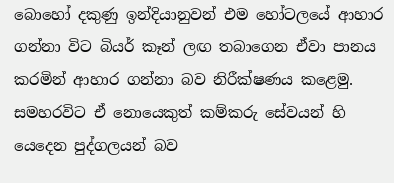බොහෝ දකුණු ඉන්දියානුවන් එම හෝටලයේ ආහාර ගන්නා විට බියර් කෑන් ලඟ තබාගෙන ඒවා පානය කරමින් ආහාර ගන්නා බව නිරීක්ෂණය කළෙමු. සමහරවිට ඒ නොයෙකුත් කම්කරු සේවයන් හි යෙදෙන පුද්ගලයන් බව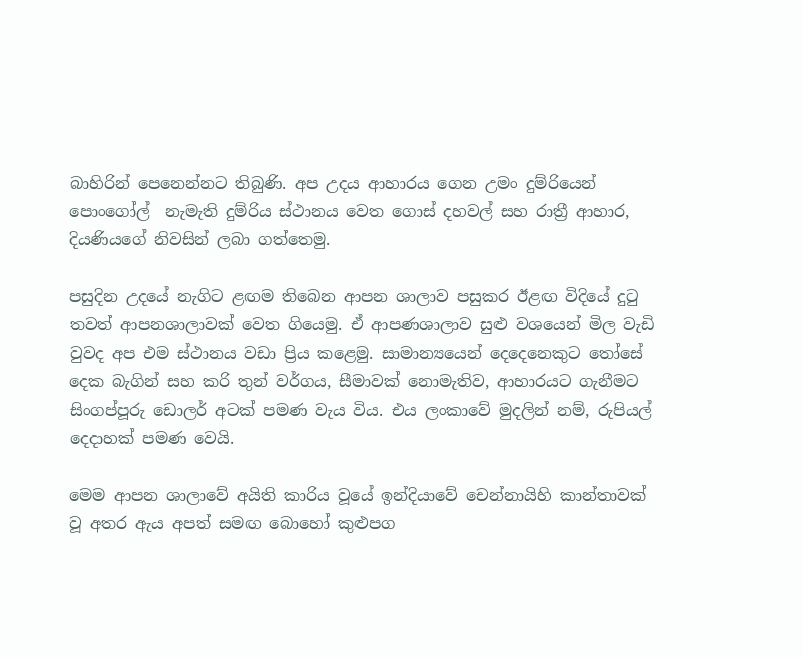බාහිරින් පෙනෙන්නට තිබුණි. අප උදය ආහාරය ගෙන උමං දුම්රියෙන් පොංගෝල්  නැමැති දුම්රිය ස්ථානය වෙත ගොස් දහවල් සහ රාත්‍රී ආහාර, දියණියගේ නිවසින් ලබා ගත්තෙමු.

පසුදින උදයේ නැගිට ළඟම තිබෙන ආපන ශාලාව පසුකර ඊළඟ විදියේ දුටු තවත් ආපනශාලාවක් වෙත ගියෙමු. ඒ ආපණශාලාව සුළු වශයෙන් මිල වැඩි වුවද අප එම ස්ථානය වඩා ප්‍රිය කළෙමු. සාමාන්‍යයෙන් දෙදෙනෙකුට තෝසේ දෙක බැගින් සහ කරි තුන් වර්ගය, සීමාවක් නොමැතිව, ආහාරයට ගැනීමට සිංගප්පූරු ඩොලර් අටක් පමණ වැය විය. එය ලංකාවේ මුදලින් නම්, රුපියල් දෙදාහක් පමණ වෙයි.

මෙම ආපන ශාලාවේ අයිති කාරිය වූයේ ඉන්දියාවේ චෙන්නායිහි කාන්තාවක් වූ අතර ඇය අපත් සමඟ බොහෝ කුළුපග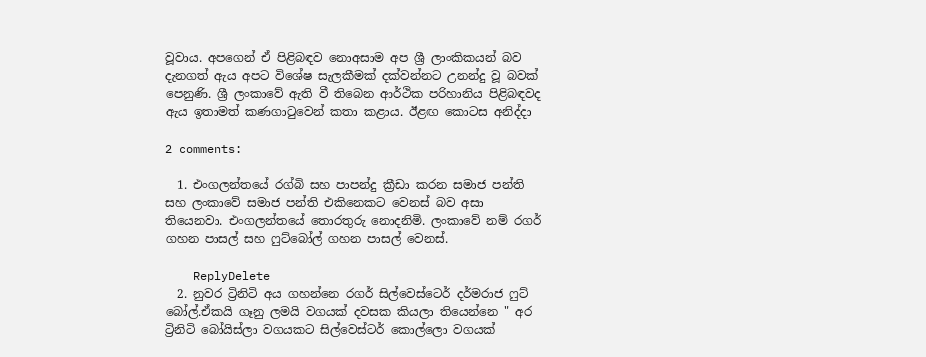වූවාය. අපගෙන් ඒ පිළිබඳව නොඅසාම අප ශ්‍රී ලාංකිකයන් බව දැනගත් ඇය අපට විශේෂ සැලකීමක් දක්වන්නට උනන්දු වූ බවක් පෙනුණි. ශ්‍රී ලංකාවේ ඇති වී තිබෙන ආර්ථික පරිහානිය පිළිබඳවද ඇය ඉතාමත් කණගාටුවෙන් කතා කළාය. ඊළඟ කොටස අනිද්දා

2 comments:

  1. එංගලන්තයේ රග්බි සහ පාපන්දු ක්‍රීඩා කරන සමාජ පන්ති සහ ලංකාවේ සමාජ පන්ති එකිනෙකට වෙනස් බව අසා තියෙනවා. එංගලන්තයේ තොරතුරු නොදනිමි. ලංකාවේ නම් රගර් ගහන පාසල් සහ ෆුට්බෝල් ගහන පාසල් වෙනස්.

    ReplyDelete
  2. නුවර ට්‍රිනිටි අය ගහන්නෙ රගර් සිල්වෙස්ටෙර් දර්මරාජ ෆුට් බෝල්.ඒකයි ගෑනු ලමයි වගයක් දවසක කියලා තියෙන්නෙ " අර ට්‍රිනිටි බෝයිස්ලා වගයකට සිල්වෙස්ටර් කොල්ලො වගයක්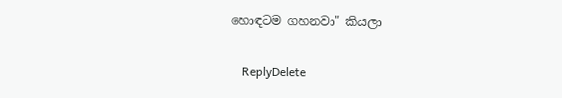හොඳටම ගහනවා" කියලා

    ReplyDelete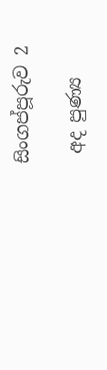සිංගප්පූරුව 2

 අද පුණ්‍ය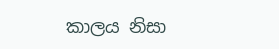කාලය නිසා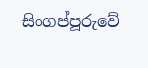සිංගප්පූරුවේ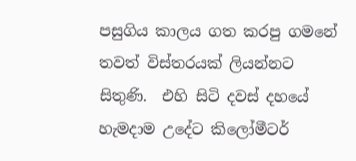පසුගිය කාලය ගත කරපු ගමනේ තවත් විස්තරයක් ලියන්නට සිතුණි.  එහි සිටි දවස් දහයේ හැමදාම උදේට කිලෝමීටර්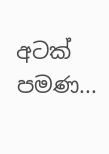අටක් පමණ...